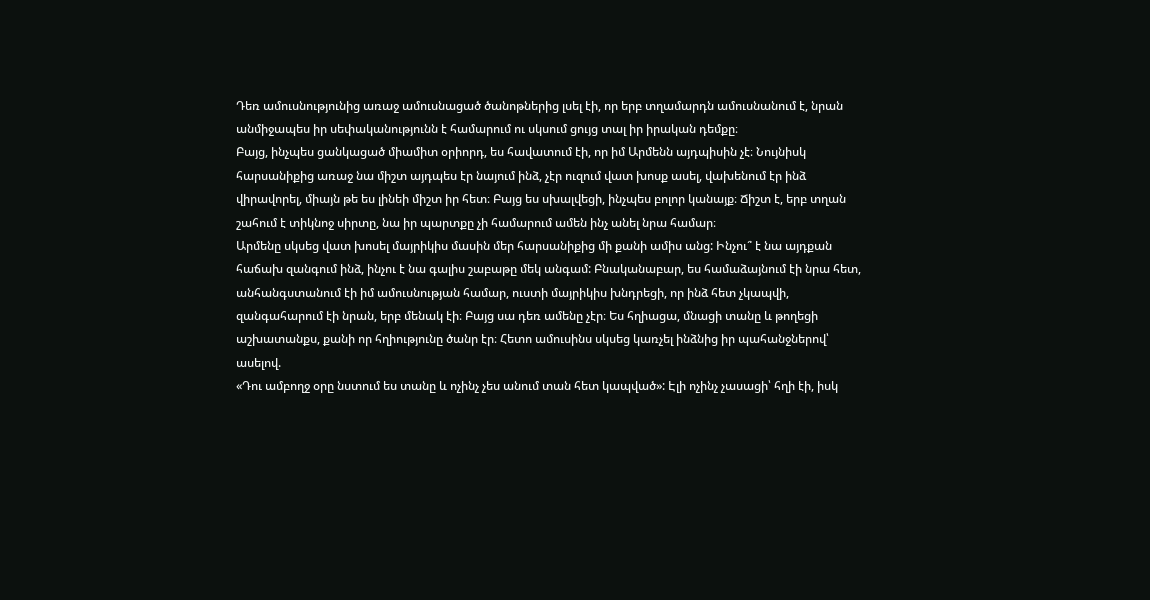Դեռ ամուսնությունից առաջ ամուսնացած ծանոթներից լսել էի, որ երբ տղամարդն ամուսնանում է, նրան անմիջապես իր սեփականությունն է համարում ու սկսում ցույց տալ իր իրական դեմքը։
Բայց, ինչպես ցանկացած միամիտ օրիորդ, ես հավատում էի, որ իմ Արմենն այդպիսին չէ։ Նույնիսկ հարսանիքից առաջ նա միշտ այդպես էր նայում ինձ, չէր ուզում վատ խոսք ասել, վախենում էր ինձ վիրավորել, միայն թե ես լինեի միշտ իր հետ։ Բայց ես սխալվեցի, ինչպես բոլոր կանայք։ Ճիշտ է, երբ տղան շահում է տիկնոջ սիրտը, նա իր պարտքը չի համարում ամեն ինչ անել նրա համար։
Արմենը սկսեց վատ խոսել մայրիկիս մասին մեր հարսանիքից մի քանի ամիս անց: Ինչու՞ է նա այդքան հաճախ զանգում ինձ, ինչու է նա գալիս շաբաթը մեկ անգամ: Բնականաբար, ես համաձայնում էի նրա հետ, անհանգստանում էի իմ ամուսնության համար, ուստի մայրիկիս խնդրեցի, որ ինձ հետ չկապվի, զանգահարում էի նրան, երբ մենակ էի։ Բայց սա դեռ ամենը չէր։ Ես հղիացա, մնացի տանը և թողեցի աշխատանքս, քանի որ հղիությունը ծանր էր։ Հետո ամուսինս սկսեց կառչել ինձնից իր պահանջներով՝ ասելով.
«Դու ամբողջ օրը նստում ես տանը և ոչինչ չես անում տան հետ կապված»: Էլի ոչինչ չասացի՝ հղի էի, իսկ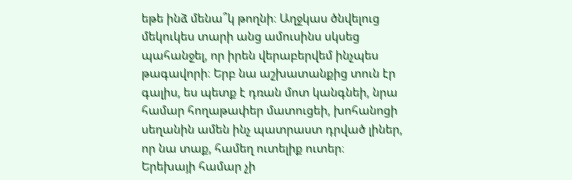եթե ինձ մենա՞կ թողնի։ Աղջկաս ծնվելուց մեկուկես տարի անց ամուսինս սկսեց պահանջել, որ իրեն վերաբերվեմ ինչպես թագավորի։ Երբ նա աշխատանքից տուն էր գալիս, ես պետք է դռան մոտ կանգնեի, նրա համար հողաթափեր մատուցեի, խոհանոցի սեղանին ամեն ինչ պատրաստ դրված լիներ, որ նա տաք, համեղ ուտելիք ուտեր։
Երեխայի համար չի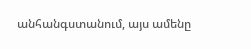անհանգստանում, այս ամենը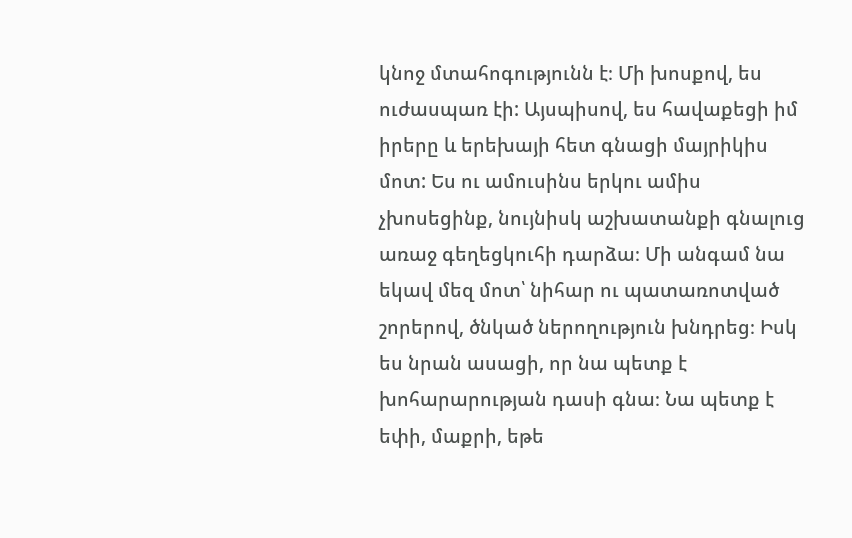կնոջ մտահոգությունն է։ Մի խոսքով, ես ուժասպառ էի: Այսպիսով, ես հավաքեցի իմ իրերը և երեխայի հետ գնացի մայրիկիս մոտ: Ես ու ամուսինս երկու ամիս չխոսեցինք, նույնիսկ աշխատանքի գնալուց առաջ գեղեցկուհի դարձա։ Մի անգամ նա եկավ մեզ մոտ՝ նիհար ու պատառոտված շորերով, ծնկած ներողություն խնդրեց։ Իսկ ես նրան ասացի, որ նա պետք է խոհարարության դասի գնա։ Նա պետք է եփի, մաքրի, եթե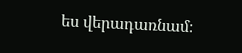ես վերադառնամ։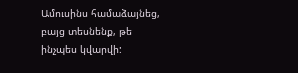Ամուսինս համաձայնեց, բայց տեսնենք, թե ինչպես կվարվի: